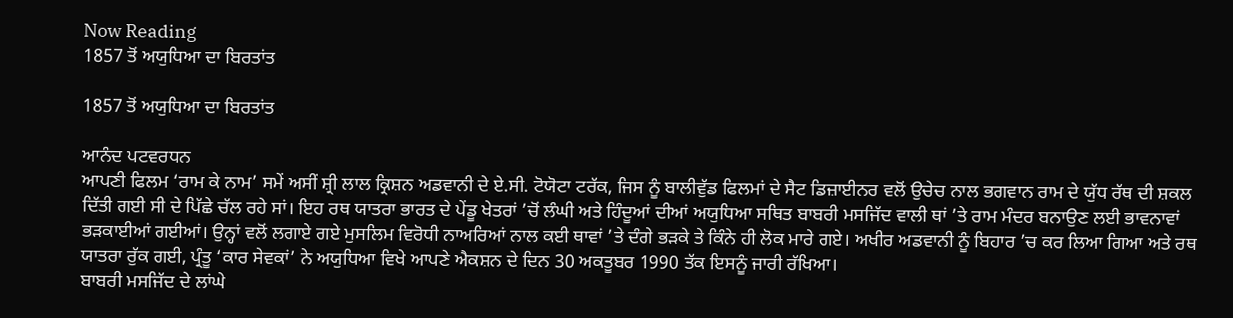Now Reading
1857 ਤੋਂ ਅਯੁਧਿਆ ਦਾ ਬਿਰਤਾਂਤ

1857 ਤੋਂ ਅਯੁਧਿਆ ਦਾ ਬਿਰਤਾਂਤ

ਆਨੰਦ ਪਟਵਰਧਨ
ਆਪਣੀ ਫਿਲਮ ‘ਰਾਮ ਕੇ ਨਾਮ’ ਸਮੇਂ ਅਸੀਂ ਸ਼੍ਰੀ ਲਾਲ ਕ੍ਰਿਸ਼ਨ ਅਡਵਾਨੀ ਦੇ ਏ.ਸੀ. ਟੋਯੋਟਾ ਟਰੱਕ, ਜਿਸ ਨੂੰ ਬਾਲੀਵੁੱਡ ਫਿਲਮਾਂ ਦੇ ਸੈਟ ਡਿਜ਼ਾਈਨਰ ਵਲੋਂ ਉਚੇਚ ਨਾਲ ਭਗਵਾਨ ਰਾਮ ਦੇ ਯੁੱਧ ਰੱਥ ਦੀ ਸ਼ਕਲ ਦਿੱਤੀ ਗਈ ਸੀ ਦੇ ਪਿੱਛੇ ਚੱਲ ਰਹੇ ਸਾਂ। ਇਹ ਰਥ ਯਾਤਰਾ ਭਾਰਤ ਦੇ ਪੇਂਡੂ ਖੇਤਰਾਂ ’ਚੋਂ ਲੰਘੀ ਅਤੇ ਹਿੰਦੂਆਂ ਦੀਆਂ ਅਯੁਧਿਆ ਸਥਿਤ ਬਾਬਰੀ ਮਸਜਿੱਦ ਵਾਲੀ ਥਾਂ ’ਤੇ ਰਾਮ ਮੰਦਰ ਬਨਾਉਣ ਲਈ ਭਾਵਨਾਵਾਂ ਭੜਕਾਈਆਂ ਗਈਆਂ। ਉਨ੍ਹਾਂ ਵਲੋਂ ਲਗਾਏ ਗਏ ਮੁਸਲਿਮ ਵਿਰੋਧੀ ਨਾਅਰਿਆਂ ਨਾਲ ਕਈ ਥਾਵਾਂ ’ਤੇ ਦੰਗੇ ਭੜਕੇ ਤੇ ਕਿੰਨੇ ਹੀ ਲੋਕ ਮਾਰੇ ਗਏ। ਅਖੀਰ ਅਡਵਾਨੀ ਨੂੰ ਬਿਹਾਰ ’ਚ ਕਰ ਲਿਆ ਗਿਆ ਅਤੇ ਰਥ ਯਾਤਰਾ ਰੁੱਕ ਗਈ, ਪ੍ਰੰਤੂ ‘ਕਾਰ ਸੇਵਕਾਂ’ ਨੇ ਅਯੁਧਿਆ ਵਿਖੇ ਆਪਣੇ ਐਕਸ਼ਨ ਦੇ ਦਿਨ 30 ਅਕਤੂਬਰ 1990 ਤੱਕ ਇਸਨੂੰ ਜਾਰੀ ਰੱਖਿਆ।
ਬਾਬਰੀ ਮਸਜਿੱਦ ਦੇ ਲਾਂਘੇ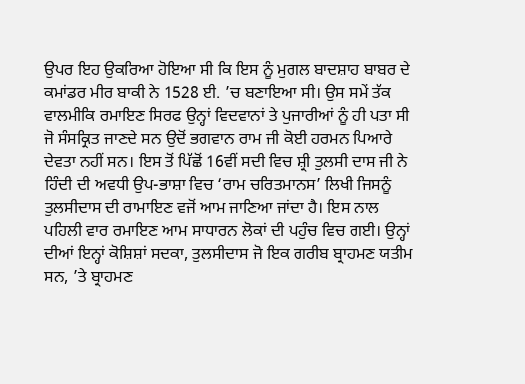ਉਪਰ ਇਹ ਉਕਰਿਆ ਹੋਇਆ ਸੀ ਕਿ ਇਸ ਨੂੰ ਮੁਗਲ ਬਾਦਸ਼ਾਹ ਬਾਬਰ ਦੇ ਕਮਾਂਡਰ ਮੀਰ ਬਾਕੀ ਨੇ 1528 ਈ. ’ਚ ਬਣਾਇਆ ਸੀ। ਉਸ ਸਮੇਂ ਤੱਕ ਵਾਲਮੀਕਿ ਰਮਾਇਣ ਸਿਰਫ ਉਨ੍ਹਾਂ ਵਿਦਵਾਨਾਂ ਤੇ ਪੁਜਾਰੀਆਂ ਨੂੰ ਹੀ ਪਤਾ ਸੀ ਜੋ ਸੰਸਕ੍ਰਿਤ ਜਾਣਦੇ ਸਨ ਉਦੋਂ ਭਗਵਾਨ ਰਾਮ ਜੀ ਕੋਈ ਹਰਮਨ ਪਿਆਰੇ ਦੇਵਤਾ ਨਹੀਂ ਸਨ। ਇਸ ਤੋਂ ਪਿੱਛੋਂ 16ਵੀਂ ਸਦੀ ਵਿਚ ਸ਼੍ਰੀ ਤੁਲਸੀ ਦਾਸ ਜੀ ਨੇ ਹਿੰਦੀ ਦੀ ਅਵਧੀ ਉਪ-ਭਾਸ਼ਾ ਵਿਚ ‘ਰਾਮ ਚਰਿਤਮਾਨਸ’ ਲਿਖੀ ਜਿਸਨੂੰ ਤੁਲਸੀਦਾਸ ਦੀ ਰਾਮਾਇਣ ਵਜੋਂ ਆਮ ਜਾਣਿਆ ਜਾਂਦਾ ਹੈ। ਇਸ ਨਾਲ ਪਹਿਲੀ ਵਾਰ ਰਮਾਇਣ ਆਮ ਸਾਧਾਰਨ ਲੋਕਾਂ ਦੀ ਪਹੁੰਚ ਵਿਚ ਗਈ। ਉਨ੍ਹਾਂ ਦੀਆਂ ਇਨ੍ਹਾਂ ਕੋਸ਼ਿਸ਼ਾਂ ਸਦਕਾ, ਤੁਲਸੀਦਾਸ ਜੋ ਇਕ ਗਰੀਬ ਬ੍ਰਾਹਮਣ ਯਤੀਮ ਸਨ, ’ਤੇ ਬ੍ਰਾਹਮਣ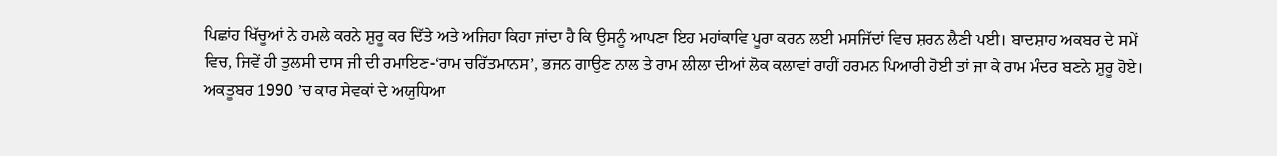ਪਿਛਾਂਹ ਖਿੱਚੂਆਂ ਨੇ ਹਮਲੇ ਕਰਨੇ ਸ਼ੁਰੂ ਕਰ ਦਿੱਤੇ ਅਤੇ ਅਜਿਹਾ ਕਿਹਾ ਜਾਂਦਾ ਹੈ ਕਿ ਉਸਨੂੰ ਆਪਣਾ ਇਹ ਮਹਾਂਕਾਵਿ ਪੂਰਾ ਕਰਨ ਲਈ ਮਸਜਿੱਦਾਂ ਵਿਚ ਸ਼ਰਨ ਲੈਣੀ ਪਈ। ਬਾਦਸ਼ਾਹ ਅਕਬਰ ਦੇ ਸਮੇਂ ਵਿਚ, ਜਿਵੇਂ ਹੀ ਤੁਲਸੀ ਦਾਸ ਜੀ ਦੀ ਰਮਾਇਣ-‘ਰਾਮ ਚਰਿੱਤਮਾਨਸ’, ਭਜਨ ਗਾਉਣ ਨਾਲ ਤੇ ਰਾਮ ਲੀਲਾ ਦੀਆਂ ਲੋਕ ਕਲਾਵਾਂ ਰਾਹੀਂ ਹਰਮਨ ਪਿਆਰੀ ਹੋਈ ਤਾਂ ਜਾ ਕੇ ਰਾਮ ਮੰਦਰ ਬਣਨੇ ਸ਼ੁਰੂ ਹੋਏ।
ਅਕਤੂਬਰ 1990 ’ਚ ਕਾਰ ਸੇਵਕਾਂ ਦੇ ਅਯੁਧਿਆ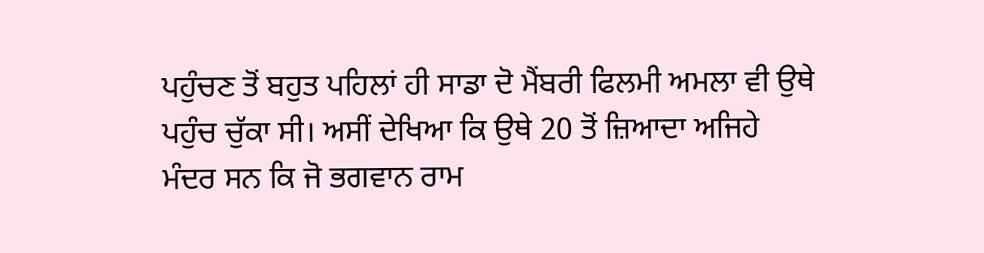ਪਹੁੰਚਣ ਤੋਂ ਬਹੁਤ ਪਹਿਲਾਂ ਹੀ ਸਾਡਾ ਦੋ ਮੈਂਬਰੀ ਫਿਲਮੀ ਅਮਲਾ ਵੀ ਉਥੇ ਪਹੁੰਚ ਚੁੱਕਾ ਸੀ। ਅਸੀਂ ਦੇਖਿਆ ਕਿ ਉਥੇ 20 ਤੋਂ ਜ਼ਿਆਦਾ ਅਜਿਹੇ ਮੰਦਰ ਸਨ ਕਿ ਜੋ ਭਗਵਾਨ ਰਾਮ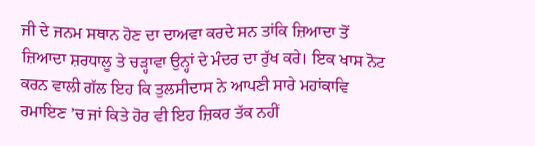ਜੀ ਦੇ ਜਨਮ ਸਥਾਨ ਹੋਣ ਦਾ ਦਾਅਵਾ ਕਰਦੇ ਸਨ ਤਾਂਕਿ ਜ਼ਿਆਦਾ ਤੋਂ ਜ਼ਿਆਦਾ ਸ਼ਰਧਾਲੂ ਤੇ ਚੜ੍ਹਾਵਾ ਉਨ੍ਹਾਂ ਦੇ ਮੰਦਰ ਦਾ ਰੁੱਖ ਕਰੇ। ਇਕ ਖਾਸ ਨੋਟ ਕਰਨ ਵਾਲੀ ਗੱਲ ਇਹ ਕਿ ਤੁਲਸੀਦਾਸ ਨੇ ਆਪਣੀ ਸਾਰੇ ਮਹਾਂਕਾਵਿ ਰਮਾਇਣ ’ਚ ਜਾਂ ਕਿਤੇ ਹੋਰ ਵੀ ਇਹ ਜ਼ਿਕਰ ਤੱਕ ਨਹੀਂ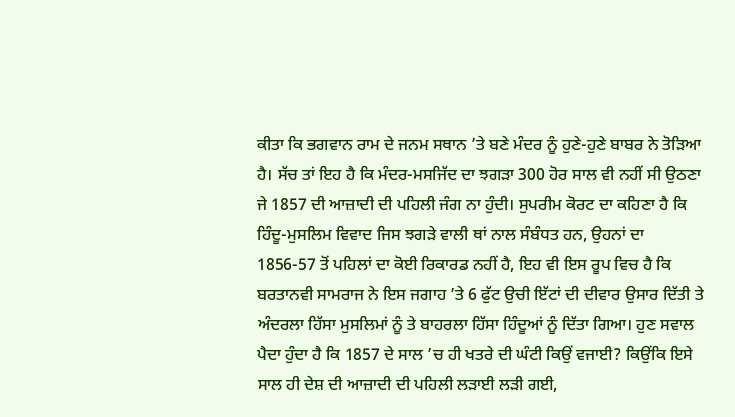ਕੀਤਾ ਕਿ ਭਗਵਾਨ ਰਾਮ ਦੇ ਜਨਮ ਸਥਾਨ ’ਤੇ ਬਣੇ ਮੰਦਰ ਨੂੰ ਹੁਣੇ-ਹੁਣੇ ਬਾਬਰ ਨੇ ਤੋੜਿਆ ਹੈ। ਸੱਚ ਤਾਂ ਇਹ ਹੈ ਕਿ ਮੰਦਰ-ਮਸਜਿੱਦ ਦਾ ਝਗੜਾ 300 ਹੋਰ ਸਾਲ ਵੀ ਨਹੀਂ ਸੀ ਉਠਣਾ ਜੇ 1857 ਦੀ ਆਜ਼ਾਦੀ ਦੀ ਪਹਿਲੀ ਜੰਗ ਨਾ ਹੁੰਦੀ। ਸੁਪਰੀਮ ਕੋਰਟ ਦਾ ਕਹਿਣਾ ਹੈ ਕਿ ਹਿੰਦੂ-ਮੁਸਲਿਮ ਵਿਵਾਦ ਜਿਸ ਝਗੜੇ ਵਾਲੀ ਥਾਂ ਨਾਲ ਸੰਬੰਧਤ ਹਨ, ਉਹਨਾਂ ਦਾ 1856-57 ਤੋਂ ਪਹਿਲਾਂ ਦਾ ਕੋਈ ਰਿਕਾਰਡ ਨਹੀਂ ਹੈ, ਇਹ ਵੀ ਇਸ ਰੂਪ ਵਿਚ ਹੈ ਕਿ ਬਰਤਾਨਵੀ ਸਾਮਰਾਜ ਨੇ ਇਸ ਜਗਾਹ ’ਤੇ 6 ਫੁੱਟ ਉਚੀ ਇੱਟਾਂ ਦੀ ਦੀਵਾਰ ਉਸਾਰ ਦਿੱਤੀ ਤੇ ਅੰਦਰਲਾ ਹਿੱਸਾ ਮੁਸਲਿਮਾਂ ਨੂੰ ਤੇ ਬਾਹਰਲਾ ਹਿੱਸਾ ਹਿੰਦੂਆਂ ਨੂੰ ਦਿੱਤਾ ਗਿਆ। ਹੁਣ ਸਵਾਲ ਪੈਦਾ ਹੁੰਦਾ ਹੈ ਕਿ 1857 ਦੇ ਸਾਲ ’ਚ ਹੀ ਖਤਰੇ ਦੀ ਘੰਟੀ ਕਿਉਂ ਵਜਾਈ? ਕਿਉਂਕਿ ਇਸੇ ਸਾਲ ਹੀ ਦੇਸ਼ ਦੀ ਆਜ਼ਾਦੀ ਦੀ ਪਹਿਲੀ ਲੜਾਈ ਲੜੀ ਗਈ,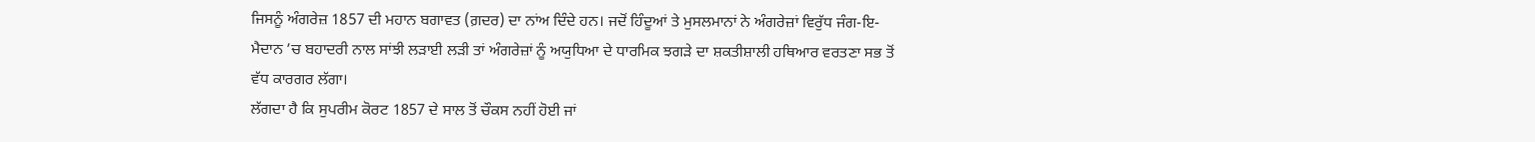ਜਿਸਨੂੰ ਅੰਗਰੇਜ਼ 1857 ਦੀ ਮਹਾਨ ਬਗਾਵਤ (ਗ਼ਦਰ) ਦਾ ਨਾਂਅ ਦਿੰਦੇ ਹਨ। ਜਦੋਂ ਹਿੰਦੂਆਂ ਤੇ ਮੁਸਲਮਾਨਾਂ ਨੇ ਅੰਗਰੇਜ਼ਾਂ ਵਿਰੁੱਧ ਜੰਗ-ਇ-ਮੈਦਾਨ ’ਚ ਬਹਾਦਰੀ ਨਾਲ ਸਾਂਝੀ ਲੜਾਈ ਲੜੀ ਤਾਂ ਅੰਗਰੇਜ਼ਾਂ ਨੂੰ ਅਯੁਧਿਆ ਦੇ ਧਾਰਮਿਕ ਝਗੜੇ ਦਾ ਸ਼ਕਤੀਸ਼ਾਲੀ ਹਥਿਆਰ ਵਰਤਣਾ ਸਭ ਤੋਂ ਵੱਧ ਕਾਰਗਰ ਲੱਗਾ।
ਲੱਗਦਾ ਹੈ ਕਿ ਸੁਪਰੀਮ ਕੋਰਟ 1857 ਦੇ ਸਾਲ ਤੋਂ ਚੌਕਸ ਨਹੀਂ ਹੋਈ ਜਾਂ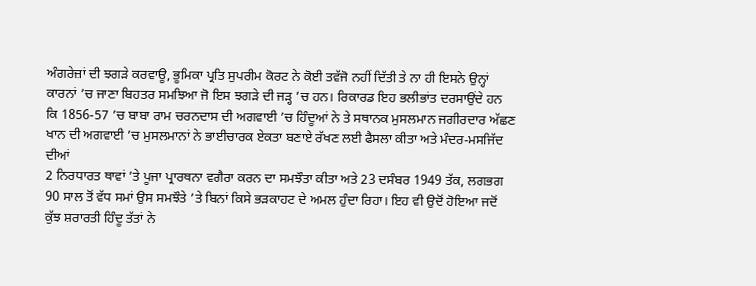ਅੰਗਰੇਜ਼ਾਂ ਦੀ ਝਗੜੇ ਕਰਵਾਊ, ਭੂਮਿਕਾ ਪ੍ਰਤਿ ਸੁਪਰੀਮ ਕੋਰਟ ਨੇ ਕੋਈ ਤਵੱਜੋ ਨਹੀਂ ਦਿੱਤੀ ਤੇ ਨਾ ਹੀ ਇਸਨੇ ਉਨ੍ਹਾਂ ਕਾਰਨਾਂ ’ਚ ਜਾਣਾ ਬਿਹਤਰ ਸਮਝਿਆ ਜੋ ਇਸ ਝਗੜੇ ਦੀ ਜੜ੍ਹ ’ਚ ਹਨ। ਰਿਕਾਰਡ ਇਹ ਭਲੀਭਾਂਤ ਦਰਸਾਉਂਦੇ ਹਨ ਕਿ 1856-57 ’ਚ ਬਾਬਾ ਰਾਮ ਚਰਨਦਾਸ ਦੀ ਅਗਵਾਈ ’ਚ ਹਿੰਦੂਆਂ ਨੇ ਤੇ ਸਥਾਨਕ ਮੁਸਲਮਾਨ ਜਗੀਰਦਾਰ ਅੱਛਣ ਖਾਨ ਦੀ ਅਗਵਾਈ ’ਚ ਮੁਸਲਮਾਨਾਂ ਨੇ ਭਾਈਚਾਰਕ ਏਕਤਾ ਬਣਾਏ ਰੱਖਣ ਲਈ ਫੈਸਲਾ ਕੀਤਾ ਅਤੇ ਮੰਦਰ-ਮਸਜਿੱਦ ਦੀਆਂ
2 ਨਿਰਧਾਰਤ ਥਾਵਾਂ ’ਤੇ ਪੂਜਾ ਪ੍ਰਾਰਥਨਾ ਵਗੈਰਾ ਕਰਨ ਦਾ ਸਮਝੌਤਾ ਕੀਤਾ ਅਤੇ 23 ਦਸੰਬਰ 1949 ਤੱਕ, ਲਗਭਗ 90 ਸਾਲ ਤੋਂ ਵੱਧ ਸਮਾਂ ਉਸ ਸਮਝੌਤੇ ’ਤੇ ਬਿਨਾਂ ਕਿਸੇ ਭੜਕਾਹਟ ਦੇ ਅਮਲ ਹੁੰਦਾ ਰਿਹਾ। ਇਹ ਵੀ ਉਦੋਂ ਹੋਇਆ ਜਦੋਂ ਕੁੱਝ ਸ਼ਰਾਰਤੀ ਹਿੰਦੂ ਤੱਤਾਂ ਨੇ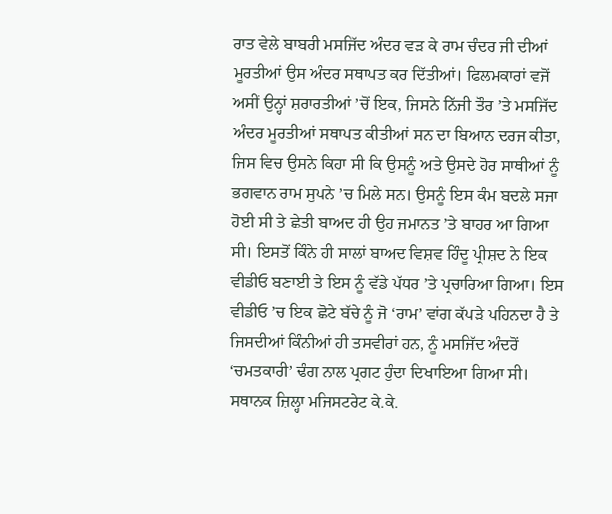ਰਾਤ ਵੇਲੇ ਬਾਬਰੀ ਮਸਜਿੱਦ ਅੰਦਰ ਵੜ ਕੇ ਰਾਮ ਚੰਦਰ ਜੀ ਦੀਆਂ ਮੂਰਤੀਆਂ ਉਸ ਅੰਦਰ ਸਥਾਪਤ ਕਰ ਦਿੱਤੀਆਂ। ਫਿਲਮਕਾਰਾਂ ਵਜੋਂ ਅਸੀਂ ਉਨ੍ਹਾਂ ਸ਼ਰਾਰਤੀਆਂ ’ਚੋਂ ਇਕ, ਜਿਸਨੇ ਨਿੱਜੀ ਤੌਰ ’ਤੇ ਮਸਜਿੱਦ ਅੰਦਰ ਮੂਰਤੀਆਂ ਸਥਾਪਤ ਕੀਤੀਆਂ ਸਨ ਦਾ ਬਿਆਨ ਦਰਜ ਕੀਤਾ, ਜਿਸ ਵਿਚ ਉਸਨੇ ਕਿਹਾ ਸੀ ਕਿ ਉਸਨੂੰ ਅਤੇ ਉਸਦੇ ਹੋਰ ਸਾਥੀਆਂ ਨੂੰ ਭਗਵਾਨ ਰਾਮ ਸੁਪਨੇ ’ਚ ਮਿਲੇ ਸਨ। ਉਸਨੂੰ ਇਸ ਕੰਮ ਬਦਲੇ ਸਜਾ ਹੋਈ ਸੀ ਤੇ ਛੇਤੀ ਬਾਅਦ ਹੀ ਉਹ ਜਮਾਨਤ ’ਤੇ ਬਾਹਰ ਆ ਗਿਆ ਸੀ। ਇਸਤੋਂ ਕਿੰਨੇ ਹੀ ਸਾਲਾਂ ਬਾਅਦ ਵਿਸ਼ਵ ਹਿੰਦੂ ਪ੍ਰੀਸ਼ਦ ਨੇ ਇਕ ਵੀਡੀਓ ਬਣਾਈ ਤੇ ਇਸ ਨੂੰ ਵੱਡੇ ਪੱਧਰ ’ਤੇ ਪ੍ਰਚਾਰਿਆ ਗਿਆ। ਇਸ ਵੀਡੀਓ ’ਚ ਇਕ ਛੋਟੇ ਬੱਚੇ ਨੂੰ ਜੋ ‘ਰਾਮ’ ਵਾਂਗ ਕੱਪੜੇ ਪਹਿਨਦਾ ਹੈ ਤੇ ਜਿਸਦੀਆਂ ਕਿੰਨੀਆਂ ਹੀ ਤਸਵੀਰਾਂ ਹਨ, ਨੂੰ ਮਸਜਿੱਦ ਅੰਦਰੋਂ ‘ਚਮਤਕਾਰੀ’ ਢੰਗ ਨਾਲ ਪ੍ਰਗਟ ਹੁੰਦਾ ਦਿਖਾਇਆ ਗਿਆ ਸੀ। ਸਥਾਨਕ ਜ਼ਿਲ੍ਹਾ ਮਜਿਸਟਰੇਟ ਕੇ.ਕੇ.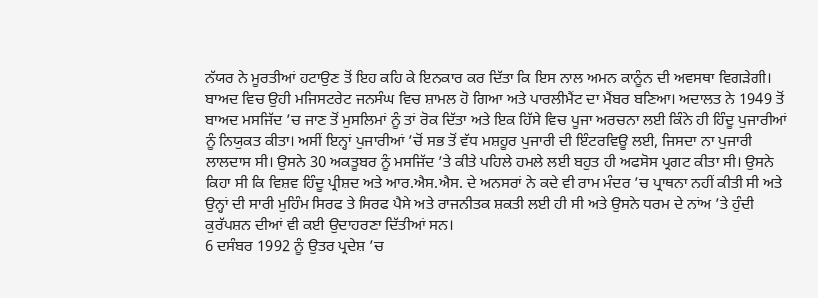ਨੱਯਰ ਨੇ ਮੂਰਤੀਆਂ ਹਟਾਉਣ ਤੋਂ ਇਹ ਕਹਿ ਕੇ ਇਨਕਾਰ ਕਰ ਦਿੱਤਾ ਕਿ ਇਸ ਨਾਲ ਅਮਨ ਕਾਨੂੰਨ ਦੀ ਅਵਸਥਾ ਵਿਗੜੇਗੀ। ਬਾਅਦ ਵਿਚ ਉਹੀ ਮਜਿਸਟਰੇਟ ਜਨਸੰਘ ਵਿਚ ਸ਼ਾਮਲ ਹੋ ਗਿਆ ਅਤੇ ਪਾਰਲੀਮੈਂਟ ਦਾ ਮੈਂਬਰ ਬਣਿਆ। ਅਦਾਲਤ ਨੇ 1949 ਤੋਂ ਬਾਅਦ ਮਸਜਿੱਦ ’ਚ ਜਾਣ ਤੋਂ ਮੁਸਲਿਮਾਂ ਨੂੰ ਤਾਂ ਰੋਕ ਦਿੱਤਾ ਅਤੇ ਇਕ ਹਿੱਸੇ ਵਿਚ ਪੂਜਾ ਅਰਚਨਾ ਲਈ ਕਿੰਨੇ ਹੀ ਹਿੰਦੂ ਪੁਜਾਰੀਆਂ ਨੂੰ ਨਿਯੁਕਤ ਕੀਤਾ। ਅਸੀਂ ਇਨ੍ਹਾਂ ਪੁਜਾਰੀਆਂ ’ਚੋਂ ਸਭ ਤੋਂ ਵੱਧ ਮਸ਼ਹੂਰ ਪੁਜਾਰੀ ਦੀ ਇੰਟਰਵਿਊ ਲਈ, ਜਿਸਦਾ ਨਾ ਪੁਜਾਰੀ ਲਾਲਦਾਸ ਸੀ। ਉਸਨੇ 30 ਅਕਤੂਬਰ ਨੂੰ ਮਸਜਿੱਦ ’ਤੇ ਕੀਤੇ ਪਹਿਲੇ ਹਮਲੇ ਲਈ ਬਹੁਤ ਹੀ ਅਫਸੋਸ ਪ੍ਰਗਟ ਕੀਤਾ ਸੀ। ਉਸਨੇ ਕਿਹਾ ਸੀ ਕਿ ਵਿਸ਼ਵ ਹਿੰਦੂ ਪ੍ਰੀਸ਼ਦ ਅਤੇ ਆਰ.ਐਸ.ਐਸ. ਦੇ ਅਨਸਰਾਂ ਨੇ ਕਦੇ ਵੀ ਰਾਮ ਮੰਦਰ ’ਚ ਪ੍ਰਾਥਨਾ ਨਹੀਂ ਕੀਤੀ ਸੀ ਅਤੇ ਉਨ੍ਹਾਂ ਦੀ ਸਾਰੀ ਮੁਹਿੰਮ ਸਿਰਫ ਤੇ ਸਿਰਫ ਪੈਸੇ ਅਤੇ ਰਾਜਨੀਤਕ ਸ਼ਕਤੀ ਲਈ ਹੀ ਸੀ ਅਤੇ ਉਸਨੇ ਧਰਮ ਦੇ ਨਾਂਅ ’ਤੇ ਹੁੰਦੀ ਕੁਰੱਪਸ਼ਨ ਦੀਆਂ ਵੀ ਕਈ ਉਦਾਹਰਣਾ ਦਿੱਤੀਆਂ ਸਨ।
6 ਦਸੰਬਰ 1992 ਨੂੰ ਉਤਰ ਪ੍ਰਦੇਸ਼ ’ਚ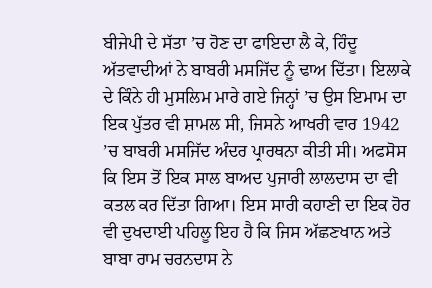ਬੀਜੇਪੀ ਦੇ ਸੱਤਾ ’ਚ ਹੋਣ ਦਾ ਫਾਇਦਾ ਲੈ ਕੇ, ਹਿੰਦੂ ਅੱਤਵਾਦੀਆਂ ਨੇ ਬਾਬਰੀ ਮਸਜਿੱਦ ਨੂੰ ਢਾਅ ਦਿੱਤਾ। ਇਲਾਕੇ ਦੇ ਕਿੰਨੇ ਹੀ ਮੁਸਲਿਮ ਮਾਰੇ ਗਏ ਜਿਨ੍ਹਾਂ ’ਚ ਉਸ ਇਮਾਮ ਦਾ ਇਕ ਪੁੱਤਰ ਵੀ ਸ਼ਾਮਲ ਸੀ, ਜਿਸਨੇ ਆਖਰੀ ਵਾਰ 1942 ’ਚ ਬਾਬਰੀ ਮਸਜਿੱਦ ਅੰਦਰ ਪ੍ਰਾਰਥਨਾ ਕੀਤੀ ਸੀ। ਅਫਸੋਸ ਕਿ ਇਸ ਤੋਂ ਇਕ ਸਾਲ ਬਾਅਦ ਪੁਜਾਰੀ ਲਾਲਦਾਸ ਦਾ ਵੀ ਕਤਲ ਕਰ ਦਿੱਤਾ ਗਿਆ। ਇਸ ਸਾਰੀ ਕਹਾਣੀ ਦਾ ਇਕ ਹੋਰ ਵੀ ਦੁਖਦਾਈ ਪਹਿਲੂ ਇਹ ਹੈ ਕਿ ਜਿਸ ਅੱਛਣਖਾਨ ਅਤੇ ਬਾਬਾ ਰਾਮ ਚਰਨਦਾਸ ਨੇ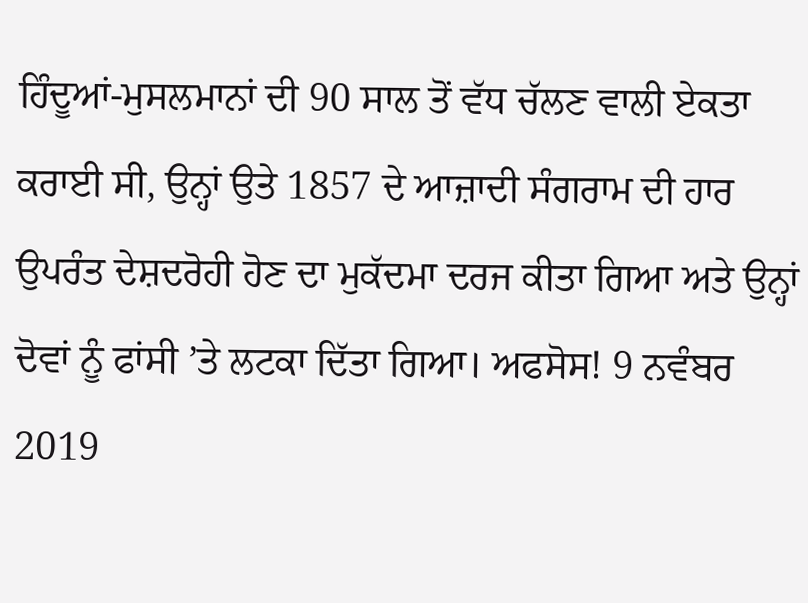ਹਿੰਦੂਆਂ-ਮੁਸਲਮਾਨਾਂ ਦੀ 90 ਸਾਲ ਤੋਂ ਵੱਧ ਚੱਲਣ ਵਾਲੀ ਏਕਤਾ ਕਰਾਈ ਸੀ, ਉਨ੍ਹਾਂ ਉਤੇ 1857 ਦੇ ਆਜ਼ਾਦੀ ਸੰਗਰਾਮ ਦੀ ਹਾਰ ਉਪਰੰਤ ਦੇਸ਼ਦਰੋਹੀ ਹੋਣ ਦਾ ਮੁਕੱਦਮਾ ਦਰਜ ਕੀਤਾ ਗਿਆ ਅਤੇ ਉਨ੍ਹਾਂ ਦੋਵਾਂ ਨੂੰ ਫਾਂਸੀ ’ਤੇ ਲਟਕਾ ਦਿੱਤਾ ਗਿਆ। ਅਫਸੋਸ! 9 ਨਵੰਬਰ 2019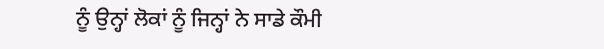ਨੂੰ ਉਨ੍ਹਾਂ ਲੋਕਾਂ ਨੂੰ ਜਿਨ੍ਹਾਂ ਨੇ ਸਾਡੇ ਕੌਮੀ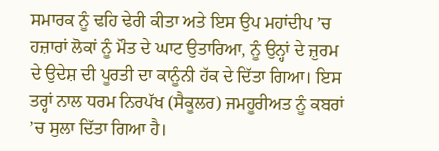ਸਮਾਰਕ ਨੂੰ ਢਹਿ ਢੇਰੀ ਕੀਤਾ ਅਤੇ ਇਸ ਉਪ ਮਹਾਂਦੀਪ ’ਚ ਹਜ਼ਾਰਾਂ ਲੋਕਾਂ ਨੂੰ ਮੌਤ ਦੇ ਘਾਟ ਉਤਾਰਿਆ, ਨੂੰ ਉਨ੍ਹਾਂ ਦੇ ਜ਼ੁਰਮ ਦੇ ਉਦੇਸ਼ ਦੀ ਪੂਰਤੀ ਦਾ ਕਾਨੂੰਨੀ ਹੱਕ ਦੇ ਦਿੱਤਾ ਗਿਆ। ਇਸ ਤਰ੍ਹਾਂ ਨਾਲ ਧਰਮ ਨਿਰਪੱਖ (ਸੈਕੂਲਰ) ਜਮਹੂਰੀਅਤ ਨੂੰ ਕਬਰਾਂ ’ਚ ਸੁਲਾ ਦਿੱਤਾ ਗਿਆ ਹੈ।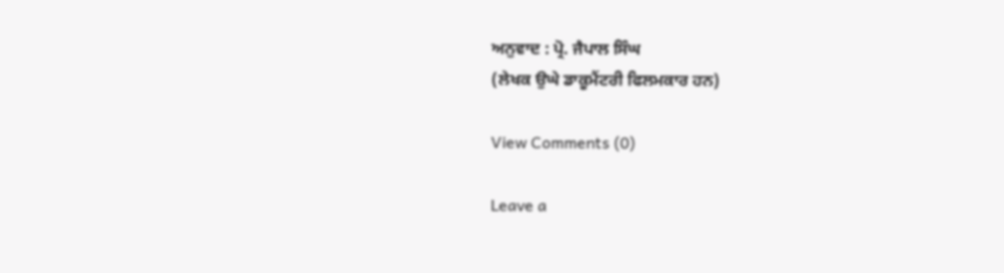ਅਨੁਵਾਦ : ਪ੍ਰੋ. ਜੈਪਾਲ ਸਿੰਘ
(ਲੇਖਕ ਉਘੇ ਡਾਕੂਮੈਂਟਰੀ ਫਿਲਮਕਾਰ ਹਨ)

View Comments (0)

Leave a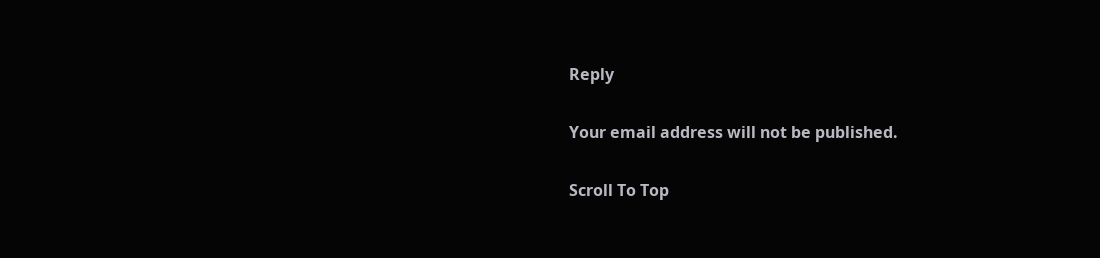Reply

Your email address will not be published.

Scroll To Top